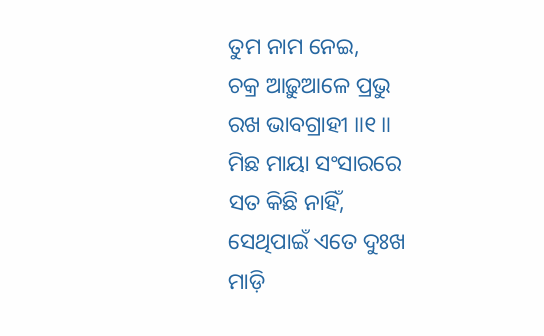ତୁମ ନାମ ନେଇ,
ଚକ୍ର ଆଢ଼ୁଆଳେ ପ୍ରଭୁ
ରଖ ଭାବଗ୍ରାହୀ ॥୧॥
ମିଛ ମାୟା ସଂସାରରେ
ସତ କିଛି ନାହିଁ,
ସେଥିପାଇଁ ଏତେ ଦୁଃଖ
ମାଡ଼ି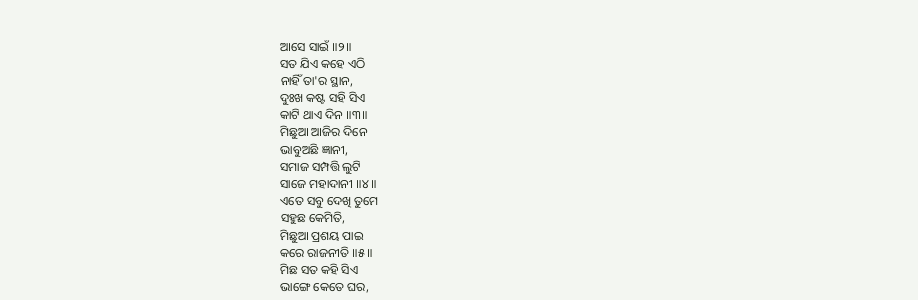ଆସେ ସାଇଁ ॥୨॥
ସତ ଯିଏ କହେ ଏଠି
ନାହିଁ ତା'ର ସ୍ଥାନ,
ଦୁଃଖ କଷ୍ଟ ସହି ସିଏ
କାଟି ଥାଏ ଦିନ ॥୩॥
ମିଛୁଆ ଆଜିର ଦିନେ
ଭାବୁଅଛି ଜ୍ଞାନୀ,
ସମାଜ ସମ୍ପତ୍ତି ଲୁଟି
ସାଜେ ମହାଦାନୀ ॥୪॥
ଏତେ ସବୁ ଦେଖି ତୁମେ
ସହୁଛ କେମିତି,
ମିଛୁଆ ପ୍ରଶୟ ପାଇ
କରେ ରାଜନୀତି ॥୫॥
ମିଛ ସତ କହି ସିଏ
ଭାଙ୍ଗେ କେତେ ଘର,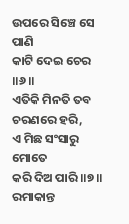ଉପରେ ସିଞ୍ଚେ ସେ ପାଣି
କାଟି ଦେଇ ଚେର ॥୬॥
ଏତିକି ମିନତି ତବ
ଚରଣରେ ହରି,
ଏ ମିଛ ସଂସାରୁ ମୋତେ
କରି ଦିଅ ପାରି ॥୭॥
ରମାକାନ୍ତ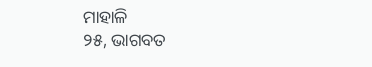ମାହାଳି
୨୫, ଭାଗବତ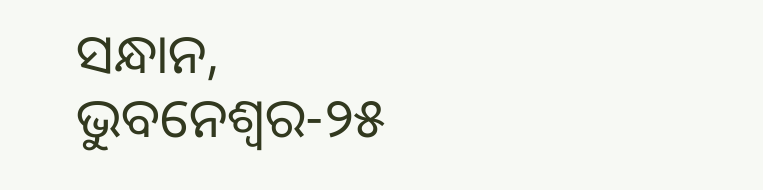ସନ୍ଧାନ, ଭୁବନେଶ୍ୱର-୨୫